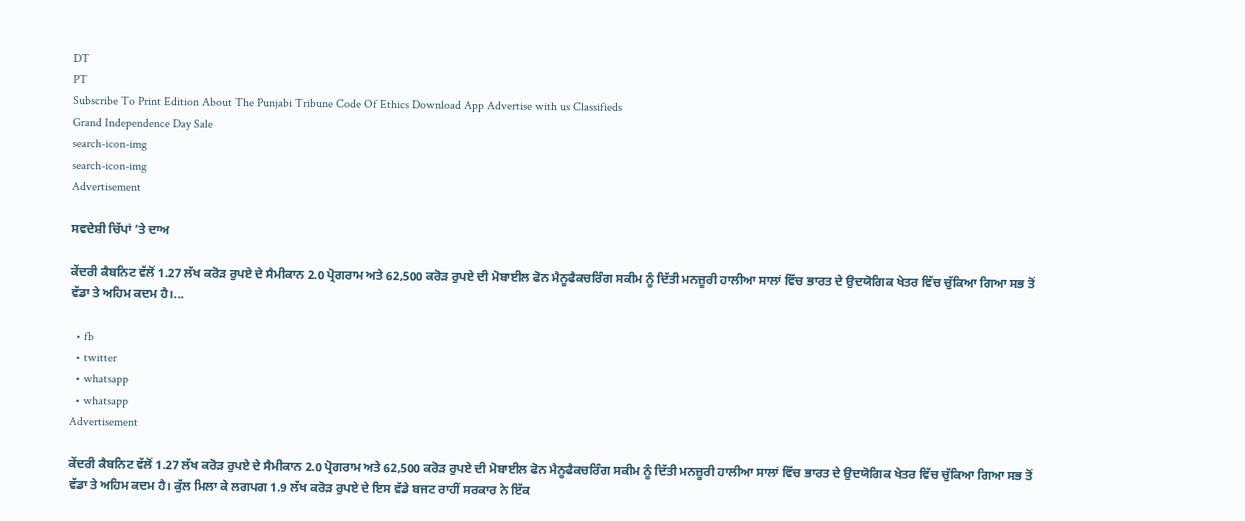DT
PT
Subscribe To Print Edition About The Punjabi Tribune Code Of Ethics Download App Advertise with us Classifieds
Grand Independence Day Sale
search-icon-img
search-icon-img
Advertisement

ਸਵਦੇਸ਼ੀ ਚਿੱਪਾਂ ’ਤੇ ਦਾਅ

ਕੇਂਦਰੀ ਕੈਬਨਿਟ ਵੱਲੋਂ 1.27 ਲੱਖ ਕਰੋੜ ਰੁਪਏ ਦੇ ਸੈਮੀਕਾਨ 2.0 ਪ੍ਰੋਗਰਾਮ ਅਤੇ 62,500 ਕਰੋੜ ਰੁਪਏ ਦੀ ਮੋਬਾਈਲ ਫੋਨ ਮੈਨੂਫੈਕਚਰਿੰਗ ਸਕੀਮ ਨੂੰ ਦਿੱਤੀ ਮਨਜ਼ੂਰੀ ਹਾਲੀਆ ਸਾਲਾਂ ਵਿੱਚ ਭਾਰਤ ਦੇ ਉਦਯੋਗਿਕ ਖੇਤਰ ਵਿੱਚ ਚੁੱਕਿਆ ਗਿਆ ਸਭ ਤੋਂ ਵੱਡਾ ਤੇ ਅਹਿਮ ਕਦਮ ਹੈ।...

  • fb
  • twitter
  • whatsapp
  • whatsapp
Advertisement

ਕੇਂਦਰੀ ਕੈਬਨਿਟ ਵੱਲੋਂ 1.27 ਲੱਖ ਕਰੋੜ ਰੁਪਏ ਦੇ ਸੈਮੀਕਾਨ 2.0 ਪ੍ਰੋਗਰਾਮ ਅਤੇ 62,500 ਕਰੋੜ ਰੁਪਏ ਦੀ ਮੋਬਾਈਲ ਫੋਨ ਮੈਨੂਫੈਕਚਰਿੰਗ ਸਕੀਮ ਨੂੰ ਦਿੱਤੀ ਮਨਜ਼ੂਰੀ ਹਾਲੀਆ ਸਾਲਾਂ ਵਿੱਚ ਭਾਰਤ ਦੇ ਉਦਯੋਗਿਕ ਖੇਤਰ ਵਿੱਚ ਚੁੱਕਿਆ ਗਿਆ ਸਭ ਤੋਂ ਵੱਡਾ ਤੇ ਅਹਿਮ ਕਦਮ ਹੈ। ਕੁੱਲ ਮਿਲਾ ਕੇ ਲਗਪਗ 1.9 ਲੱਖ ਕਰੋੜ ਰੁਪਏ ਦੇ ਇਸ ਵੱਡੇ ਬਜਟ ਰਾਹੀਂ ਸਰਕਾਰ ਨੇ ਇੱਕ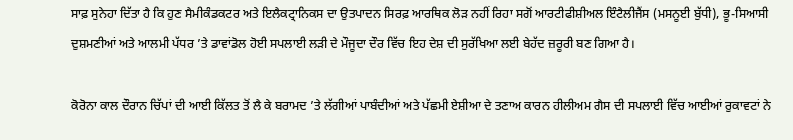ਸਾਫ਼ ਸੁਨੇਹਾ ਦਿੱਤਾ ਹੈ ਕਿ ਹੁਣ ਸੈਮੀਕੰਡਕਟਰ ਅਤੇ ਇਲੈਕਟ੍ਰਾਨਿਕਸ ਦਾ ਉਤਪਾਦਨ ਸਿਰਫ਼ ਆਰਥਿਕ ਲੋੜ ਨਹੀਂ ਰਿਹਾ ਸਗੋਂ ਆਰਟੀਫੀਸ਼ੀਅਲ ਇੰਟੈਲੀਜੈਂਸ (ਮਸਨੂਈ ਬੁੱਧੀ), ਭੂ-ਸਿਆਸੀ ਦੁਸ਼ਮਣੀਆਂ ਅਤੇ ਆਲਮੀ ਪੱਧਰ ’ਤੇ ਡਾਵਾਂਡੋਲ ਹੋਈ ਸਪਲਾਈ ਲੜੀ ਦੇ ਮੌਜੂਦਾ ਦੌਰ ਵਿੱਚ ਇਹ ਦੇਸ਼ ਦੀ ਸੁਰੱਖਿਆ ਲਈ ਬੇਹੱਦ ਜ਼ਰੂਰੀ ਬਣ ਗਿਆ ਹੈ।

ਕੋਰੋਨਾ ਕਾਲ ਦੌਰਾਨ ਚਿੱਪਾਂ ਦੀ ਆਈ ਕਿੱਲਤ ਤੋਂ ਲੈ ਕੇ ਬਰਾਮਦ ’ਤੇ ਲੱਗੀਆਂ ਪਾਬੰਦੀਆਂ ਅਤੇ ਪੱਛਮੀ ਏਸ਼ੀਆ ਦੇ ਤਣਾਅ ਕਾਰਨ ਹੀਲੀਅਮ ਗੈਸ ਦੀ ਸਪਲਾਈ ਵਿੱਚ ਆਈਆਂ ਰੁਕਾਵਟਾਂ ਨੇ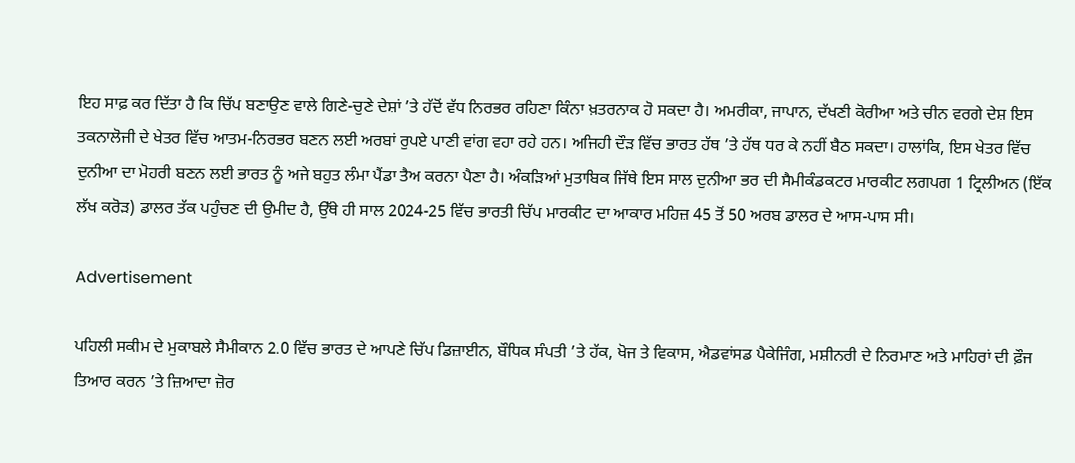ਇਹ ਸਾਫ਼ ਕਰ ਦਿੱਤਾ ਹੈ ਕਿ ਚਿੱਪ ਬਣਾਉਣ ਵਾਲੇ ਗਿਣੇ-ਚੁਣੇ ਦੇਸ਼ਾਂ ’ਤੇ ਹੱਦੋਂ ਵੱਧ ਨਿਰਭਰ ਰਹਿਣਾ ਕਿੰਨਾ ਖ਼ਤਰਨਾਕ ਹੋ ਸਕਦਾ ਹੈ। ਅਮਰੀਕਾ, ਜਾਪਾਨ, ਦੱਖਣੀ ਕੋਰੀਆ ਅਤੇ ਚੀਨ ਵਰਗੇ ਦੇਸ਼ ਇਸ ਤਕਨਾਲੋਜੀ ਦੇ ਖੇਤਰ ਵਿੱਚ ਆਤਮ-ਨਿਰਭਰ ਬਣਨ ਲਈ ਅਰਬਾਂ ਰੁਪਏ ਪਾਣੀ ਵਾਂਗ ਵਹਾ ਰਹੇ ਹਨ। ਅਜਿਹੀ ਦੌੜ ਵਿੱਚ ਭਾਰਤ ਹੱਥ ’ਤੇ ਹੱਥ ਧਰ ਕੇ ਨਹੀਂ ਬੈਠ ਸਕਦਾ। ਹਾਲਾਂਕਿ, ਇਸ ਖੇਤਰ ਵਿੱਚ ਦੁਨੀਆ ਦਾ ਮੋਹਰੀ ਬਣਨ ਲਈ ਭਾਰਤ ਨੂੰ ਅਜੇ ਬਹੁਤ ਲੰਮਾ ਪੈਂਡਾ ਤੈਅ ਕਰਨਾ ਪੈਣਾ ਹੈ। ਅੰਕੜਿਆਂ ਮੁਤਾਬਿਕ ਜਿੱਥੇ ਇਸ ਸਾਲ ਦੁਨੀਆ ਭਰ ਦੀ ਸੈਮੀਕੰਡਕਟਰ ਮਾਰਕੀਟ ਲਗਪਗ 1 ਟ੍ਰਿਲੀਅਨ (ਇੱਕ ਲੱਖ ਕਰੋੜ) ਡਾਲਰ ਤੱਕ ਪਹੁੰਚਣ ਦੀ ਉਮੀਦ ਹੈ, ਉੱਥੇ ਹੀ ਸਾਲ 2024-25 ਵਿੱਚ ਭਾਰਤੀ ਚਿੱਪ ਮਾਰਕੀਟ ਦਾ ਆਕਾਰ ਮਹਿਜ਼ 45 ਤੋਂ 50 ਅਰਬ ਡਾਲਰ ਦੇ ਆਸ-ਪਾਸ ਸੀ।

Advertisement

ਪਹਿਲੀ ਸਕੀਮ ਦੇ ਮੁਕਾਬਲੇ ਸੈਮੀਕਾਨ 2.0 ਵਿੱਚ ਭਾਰਤ ਦੇ ਆਪਣੇ ਚਿੱਪ ਡਿਜ਼ਾਈਨ, ਬੌਧਿਕ ਸੰਪਤੀ ’ਤੇ ਹੱਕ, ਖੋਜ ਤੇ ਵਿਕਾਸ, ਐਡਵਾਂਸਡ ਪੈਕੇਜਿੰਗ, ਮਸ਼ੀਨਰੀ ਦੇ ਨਿਰਮਾਣ ਅਤੇ ਮਾਹਿਰਾਂ ਦੀ ਫ਼ੌਜ ਤਿਆਰ ਕਰਨ ’ਤੇ ਜ਼ਿਆਦਾ ਜ਼ੋਰ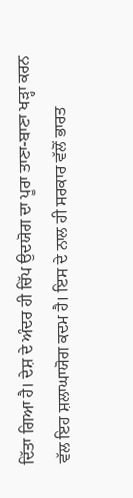ਦਿੱਤਾ ਗਿਆ ਹੈ। ਦੇਸ਼ ਦੇ ਅੰਦਰ ਹੀ ਚਿੱਪ ਉਦਯੋਗ ਦਾ ਪੂਰਾ ਤਾਣਾ-ਬਾਣਾ ਖੜ੍ਹਾ ਕਰਨ ਵੱਲ ਇਹ ਸ਼ਲਾਘਾਯੋਗ ਕਦਮ ਹੈ। ਇਸ ਦੇ ਨਾਲ ਹੀ ਸਰਕਾਰ ਵੱਲੋਂ ਭਾਰਤ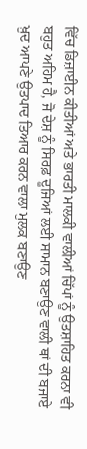ਵਿੱਚ ਡਿਜ਼ਾਈਨ ਕੀਤੀਆਂ ਅਤੇ ਭਾਰਤੀ ਮਾਲਕੀ ਵਾਲੀਆਂ ਚਿੱਪਾਂ ਨੂੰ ਉਤਸ਼ਾਹਿਤ ਕਰਨਾ ਵੀ ਬਹੁਤ ਅਹਿਮ ਹੈ, ਜੋ ਦੇਸ਼ ਨੂੰ ਸਿਰਫ਼ ਦੂਜਿਆਂ ਲਈ ਸਾਮਾਨ ਬਣਾਉਣ ਵਾਲੀ ਥਾਂ ਦੀ ਬਜਾਏ ਖ਼ੁਦ ਆਪਣੇ ਉਤਪਾਦ ਤਿਆਰ ਕਰਨ ਵਾਲਾ ਮੁਲਕ ਬਣਾਉਣ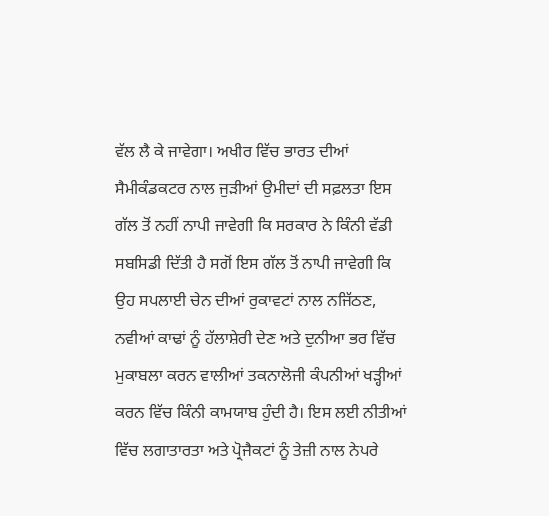ਵੱਲ ਲੈ ਕੇ ਜਾਵੇਗਾ। ਅਖੀਰ ਵਿੱਚ ਭਾਰਤ ਦੀਆਂ ਸੈਮੀਕੰਡਕਟਰ ਨਾਲ ਜੁੜੀਆਂ ਉਮੀਦਾਂ ਦੀ ਸਫ਼ਲਤਾ ਇਸ ਗੱਲ ਤੋਂ ਨਹੀਂ ਨਾਪੀ ਜਾਵੇਗੀ ਕਿ ਸਰਕਾਰ ਨੇ ਕਿੰਨੀ ਵੱਡੀ ਸਬਸਿਡੀ ਦਿੱਤੀ ਹੈ ਸਗੋਂ ਇਸ ਗੱਲ ਤੋਂ ਨਾਪੀ ਜਾਵੇਗੀ ਕਿ ਉਹ ਸਪਲਾਈ ਚੇਨ ਦੀਆਂ ਰੁਕਾਵਟਾਂ ਨਾਲ ਨਜਿੱਠਣ, ਨਵੀਆਂ ਕਾਢਾਂ ਨੂੰ ਹੱਲਾਸ਼ੇਰੀ ਦੇਣ ਅਤੇ ਦੁਨੀਆ ਭਰ ਵਿੱਚ ਮੁਕਾਬਲਾ ਕਰਨ ਵਾਲੀਆਂ ਤਕਨਾਲੋਜੀ ਕੰਪਨੀਆਂ ਖੜ੍ਹੀਆਂ ਕਰਨ ਵਿੱਚ ਕਿੰਨੀ ਕਾਮਯਾਬ ਹੁੰਦੀ ਹੈ। ਇਸ ਲਈ ਨੀਤੀਆਂ ਵਿੱਚ ਲਗਾਤਾਰਤਾ ਅਤੇ ਪ੍ਰੋਜੈਕਟਾਂ ਨੂੰ ਤੇਜ਼ੀ ਨਾਲ ਨੇਪਰੇ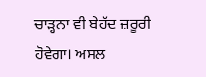ਚਾੜ੍ਹਨਾ ਵੀ ਬੇਹੱਦ ਜ਼ਰੂਰੀ ਹੋਵੇਗਾ। ਅਸਲ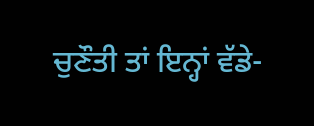ਚੁਣੌਤੀ ਤਾਂ ਇਨ੍ਹਾਂ ਵੱਡੇ-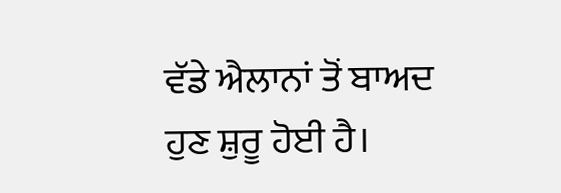ਵੱਡੇ ਐਲਾਨਾਂ ਤੋਂ ਬਾਅਦ ਹੁਣ ਸ਼ੁਰੂ ਹੋਈ ਹੈ।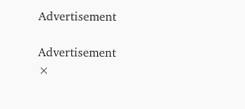Advertisement

Advertisement
×